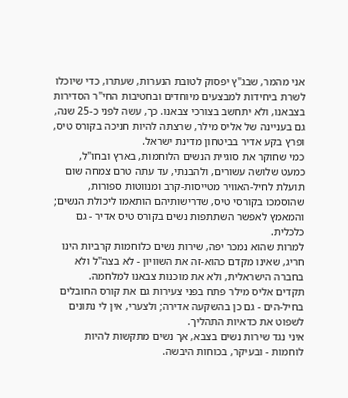אני מהמר, שבג"ץ יפסוק לטובת הנערות, שעתרו, כדי שיוכלו לשרת ביחידות למבצעים מיוחדים ובחטיבות החי"ר הסדירות בצבאנו, ולא יתחשב בצורכי צבאנו. כך, עשה לפני כ-25 שנה, גם בעניינה של אליס מילר, שרצתה להיות חניכה בקורס טיס, ופרץ בקע אדיר בביטחון מדינת ישראל.
כמי שחוקר את סוגיית הנשים הלוחמות, בארץ ובחו"ל, כמעט שלושה עשורים, ולהבנתי, עד עתה טרם צמחה שום תועלת לחיל-האוויר מטייסות-קרב ומנווטות ספורות, שהוסמכו בקורסי טיס, שדרישותיהם הותאמו ליכולת הנשים; והמאמץ לאפשר השתתפות נשים בקורס טיס אדיר - גם כלכלית.
למרות שהוא נמכר יפה, שירות נשים כלוחמות קרביות הינו חריג, שאינו מקדם כהוא-זה את השוויון - לא בצה"ל ולא בחברה הישראלית, ולא את מוכנות צבאנו למלחמה.
תקדים אליס מילר פתח בפני צעירות גם את קורס החובלים בחיל-הים - גם כן בהשקעה אדירה; ולצערי, אין לי נתונים לשפוט את כדאיות התהליך.
איני נגד שירות נשים בצבא, אך נשים מתקשות להיות לוחמות - ובעיקר, בכוחות היבשה.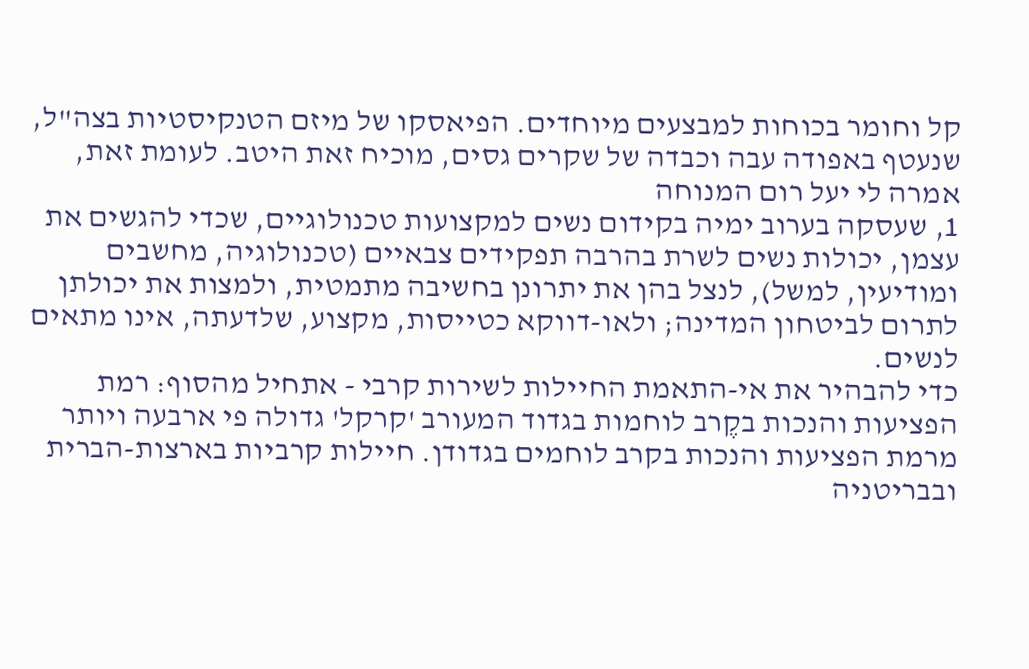קל וחומר בכוחות למבצעים מיוחדים. הפיאסקו של מיזם הטנקיסטיות בצה"ל, שנעטף באפודה עבה וכבדה של שקרים גסים, מוכיח זאת היטב. לעומת זאת, אמרה לי יעל רום המנוחה
1, שעסקה בערוב ימיה בקידום נשים למקצועות טכנולוגיים, שכדי להגשים את עצמן, יכולות נשים לשרת בהרבה תפקידים צבאיים (טכנולוגיה, מחשבים ומודיעין, למשל), לנצל בהן את יתרונן בחשיבה מתמטית, ולמצות את יכולתן לתרום לביטחון המדינה; ולאו-דווקא כטייסות, מקצוע, שלדעתה, אינו מתאים לנשים.
כדי להבהיר את אי-התאמת החיילות לשירות קרבי - אתחיל מהסוף: רמת הפציעות והנכות בקֶרב לוחמות בגדוד המעורב 'קרקל' גדולה פי ארבעה ויותר מרמת הפציעות והנכות בקרב לוחמים בגדודן. חיילות קרביות בארצות-הברית ובבריטניה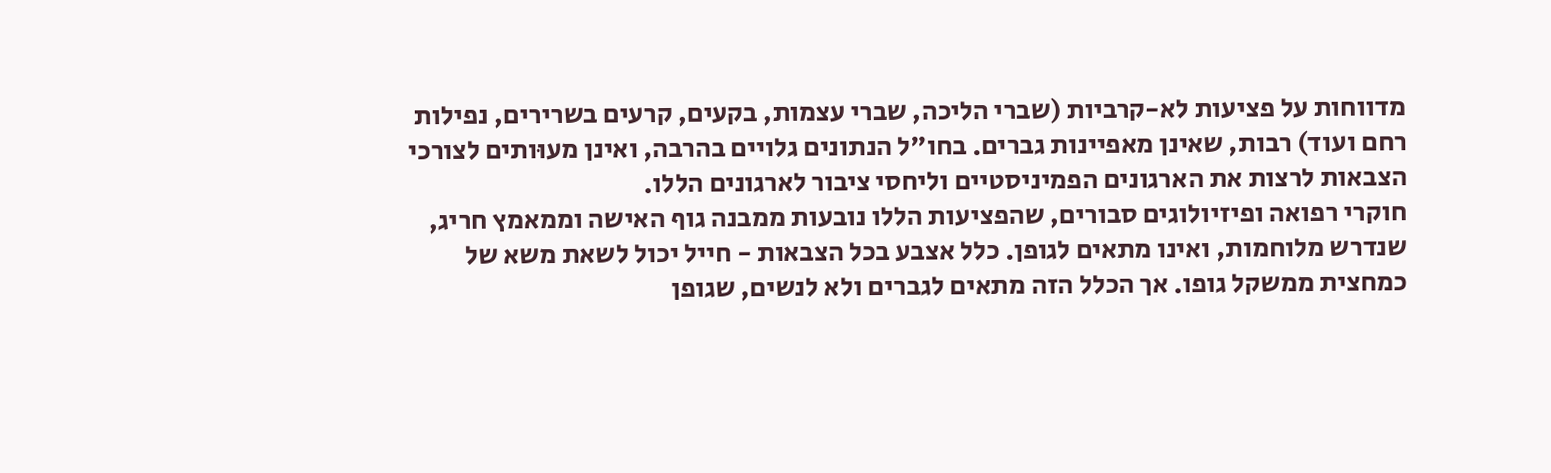מדווחות על פציעות לא-קרביות (שברי הליכה, שברי עצמות, בקעים, קרעים בשרירים, נפילות רחם ועוד) רבות, שאינן מאפיינות גברים. בחו"ל הנתונים גלויים בהרבה, ואינן מעוּותים לצורכי הצבאות לרצות את הארגונים הפמיניסטיים וליחסי ציבור לארגונים הללו.
חוקרי רפואה ופיזיולוגים סבורים, שהפציעות הללו נובעות ממבנה גוף האישה וממאמץ חריג, שנדרש מלוחמות, ואינו מתאים לגופן. כלל אצבע בכל הצבאות - חייל יכול לשאת משא של כמחצית ממשקל גופו. אך הכלל הזה מתאים לגברים ולא לנשים, שגופן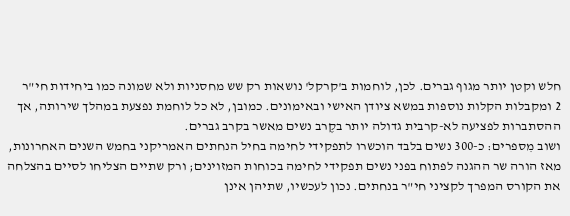חלש וקטן יותר מגוף גברים. לכן, לוחמות ב'קרקל' נושאות רק שש מחסניות ולא שמונה כמו ביחידות חי"ר
2 ומקבלות הקלות נוספות במשא ציודן האישי ובאימונים. כמובן, לא כל לוחמת נפצעת במהלך שירותה, אך ההסתברות לפציעה לא-קרבית גדולה יותר בקֶרב נשים מאשר בקרב גברים.
ושוב מִספרים: כ-300 נשים בלבד הוכשרו לתפקידי לחימה בחיל הנחתים האמריקני בחמש השנים האחרונות, מאז הורה שר ההגנה לפתוח בפני נשים תפקידי לחימה בכוחות המזוינים; ורק שתיים הצליחו לסיים בהצלחה את הקורס המפרך לקציני חי"ר בנחתים. נכון לעכשיו, שתיהן אינן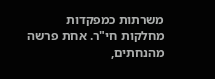משרתות כמפקדות מחלקות חי"ר. אחת פרשה מהנחתים,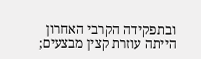ובתפקידה הקרבי האחרון הייתה עוזרת קצין מבצעים;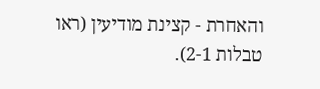והאחרת - קצינת מודיעין (ראו טבלות 2-1).